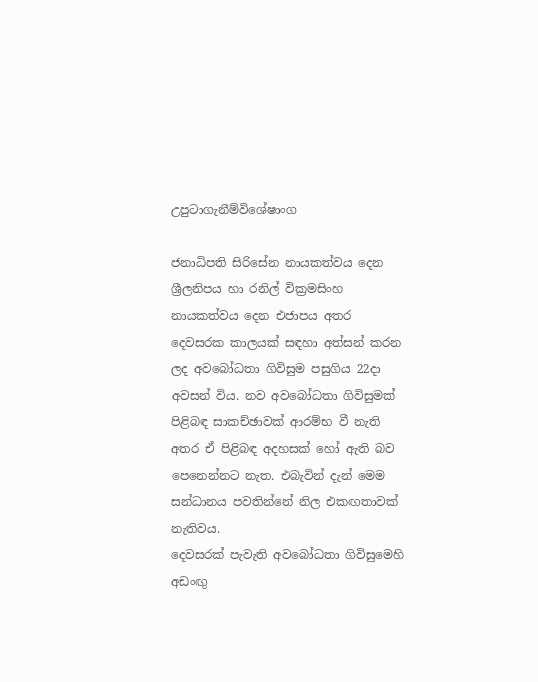උපුටාගැනීම්විශේෂාංග

ජනාධිපති සිරිසේන නායකත්වය දෙන ශ්‍රීලනිපය හා රනිල් වික්‍රමසිංහ නායකත්වය දෙන එජාපය අතර දෙවසරක කාලයක් සඳහා අත්සන් කරන ලද අවබෝධතා ගිවිසුම පසුගිය 22දා අවසන් විය. නව අවබෝධතා ගිවිසුමක් පිළිබඳ සාකච්ඡාවක් ආරම්භ වී නැති අතර ඒ පිළිබඳ අදහසක් හෝ ඇති බව පෙනෙන්නට නැත. එබැවින් දැන් මෙම සන්ධානය පවතින්නේ නිල එකඟතාවක් නැතිවය.
දෙවසරක් පැවැති අවබෝධතා ගිවිසුමෙහි අඩංඟු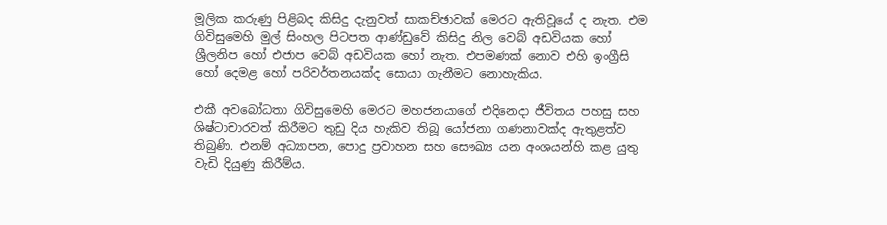මූලික කරුණු පිළිබද කිසිදු දැනුවත් සාකච්ඡාවක් මෙරට ඇතිවූයේ ද නැත. එම ගිවිසුමෙහි මුල් සිංහල පිටපත ආණ්ඩුවේ කිසිදු නිල වෙබ් අඩවියක හෝ ශ්‍රීලනිප හෝ එජාප වෙබ් අඩවියක හෝ නැත. එපමණක් නොව එහි ඉංග්‍රීසි හෝ දෙමළ හෝ පරිවර්තනයක්ද සොයා ගැනීමට නොහැකිය.

එකී අවබෝධතා ගිවිසුමෙහි මෙරට මහජනයාගේ එදිනෙදා ජීවිතය පහසු සහ ශිෂ්ටාචාරවත් කිරීමට තුඩු දිය හැකිව තිබූ යෝජනා ගණනාවක්ද ඇතුළත්ව තිබුණි. එනම් අධ්‍යාපන, පොදු ප්‍රවාහන සහ සෞඛ්‍ය යන අංශයන්හි කළ යුතු වැඩි දියුණු කිරීම්ය.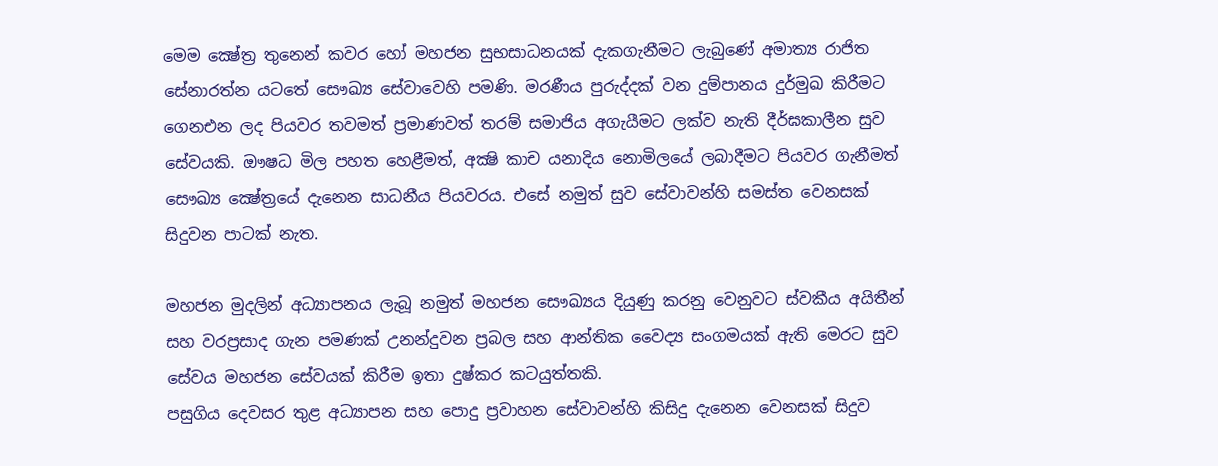මෙම ක්‍ෂේත්‍ර තුනෙන් කවර හෝ මහජන සුභසාධනයක් දැකගැනීමට ලැබුණේ අමාත්‍ය රාජිත සේනාරත්න යටතේ සෞඛ්‍ය සේවාවෙහි පමණි. මරණීය පුරුද්දක් වන දුම්පානය දුර්මුඛ කිරීමට ගෙනඑන ලද පියවර තවමත් ප්‍රමාණවත් තරම් සමාජිය අගැයීමට ලක්ව නැති දීර්ඝකාලීන සුව සේවයකි. ඖෂධ මිල පහත හෙළීමත්, අක්‍ෂි කාච යනාදිය නොමිලයේ ලබාදීමට පියවර ගැනීමත් සෞඛ්‍ය ක්‍ෂේත්‍රයේ දැනෙන සාධනීය පියවරය. එසේ නමුත් සුව සේවාවන්හි සමස්ත වෙනසක් සිදුවන පාටක් නැත.

මහජන මුදලින් අධ්‍යාපනය ලැබූ නමුත් මහජන සෞඛ්‍යය දියුණු කරනු වෙනුවට ස්වකීය අයිතීන් සහ වරප්‍රසාද ගැන පමණක් උනන්දුවන ප්‍රබල සහ ආන්තික වෛද්‍ය සංගමයක් ඇති මෙරට සුව සේවය මහජන සේවයක් කිරීම ඉතා දුෂ්කර කටයුත්තකි.
පසුගිය දෙවසර තුළ අධ්‍යාපන සහ පොදු ප්‍රවාහන සේවාවන්හි කිසිදු දැනෙන වෙනසක් සිදුව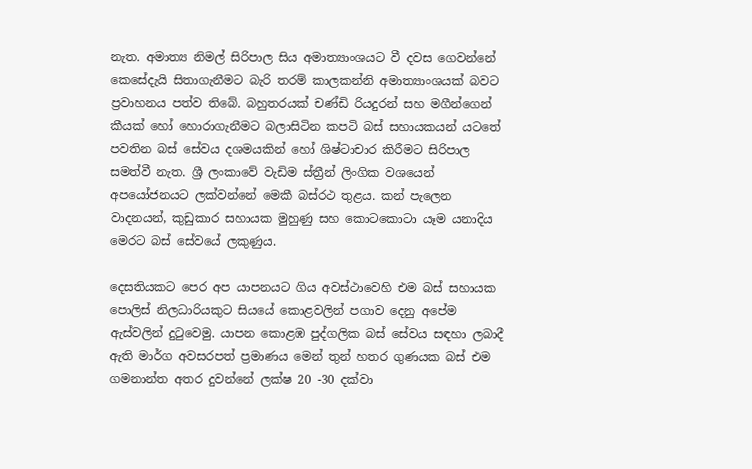නැත. අමාත්‍ය නිමල් සිරිපාල සිය අමාත්‍යාංශයට වී දවස ගෙවන්නේ කෙසේදැයි සිතාගැනීමට බැරි තරම් කාලකන්නි අමාත්‍යාංශයක් බවට ප්‍රවාහනය පත්ව තිබේ. බහුතරයක් චණ්ඩි රියදුරන් සහ මගීන්ගෙන් කීයක් හෝ හොරාගැනීමට බලාසිටින කපටි බස් සහායකයන් යටතේ පවතින බස් සේවය දශමයකින් හෝ ශිෂ්ටාචාර කිරීමට සිරිපාල සමත්වී නැත. ශ්‍රී ලංකාවේ වැඩිම ස්ත්‍රීන් ලිංගික වශයෙන් අපයෝජනයට ලක්වන්නේ මෙකී බස්රථ තුළය. කන් පැලෙන වාදනයන්, කුඩුකාර සහායක මුහුණු සහ කොටකොටා යෑම යනාදිය මෙරට බස් සේවයේ ලකුණුය.

දෙසතියකට පෙර අප යාපනයට ගිය අවස්ථාවෙහි එම බස් සහායක පොලිස් නිලධාරියකුට සියයේ කොළවලින් පගාව දෙනු අපේම ඇස්වලින් දුටුවෙමු. යාපන කොළඹ පුද්ගලික බස් සේවය සඳහා ලබාදී ඇති මාර්ග අවසරපත් ප්‍රමාණය මෙන් තුන් හතර ගුණයක බස් එම ගමනාන්ත අතර දුවන්නේ ලක්ෂ 20 -30 දක්වා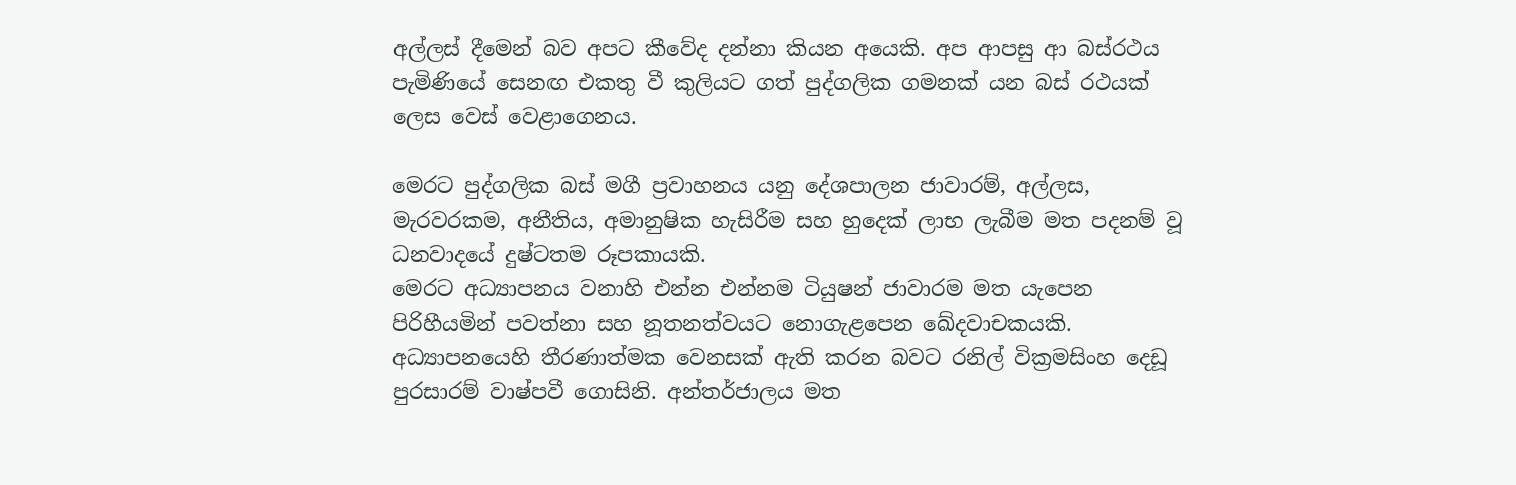අල්ලස් දීමෙන් බව අපට කීවේද දන්නා කියන අයෙකි. අප ආපසු ආ බස්රථය පැමිණියේ සෙනඟ එකතු වී කුලියට ගත් පුද්ගලික ගමනක් යන බස් රථයක් ලෙස වෙස් වෙළාගෙනය.

මෙරට පුද්ගලික බස් මගී ප්‍රවාහනය යනු දේශපාලන ජාවාරම්, අල්ලස, මැරවරකම, අනීතිය, අමානුෂික හැසිරීම සහ හුදෙක් ලාභ ලැබීම මත පදනම් වූ ධනවාදයේ දුෂ්ටතම රූපකායකි.
මෙරට අධ්‍යාපනය වනාහි එන්න එන්නම ටියුෂන් ජාවාරම මත යැපෙන පිරිහීයමින් පවත්නා සහ නූතනත්වයට නොගැළපෙන ඛේදවාචකයකි. අධ්‍යාපනයෙහි තීරණාත්මක වෙනසක් ඇති කරන බවට රනිල් වික්‍රමසිංහ දෙඩූ පුරසාරම් වාෂ්පවී ගොසිනි. අන්තර්ජාලය මත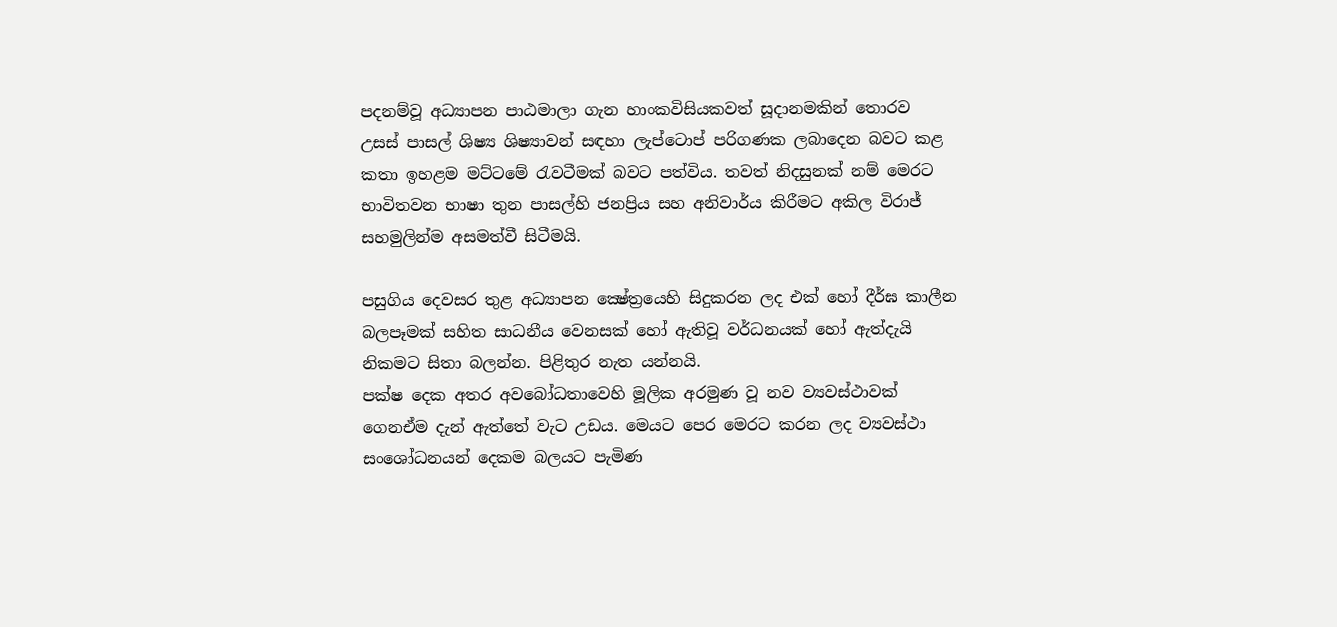පදනම්වූ අධ්‍යාපන පාඨමාලා ගැන හාංකවිසියකවත් සූදානමකින් තොරව උසස් පාසල් ශිෂ්‍ය ශිෂ්‍යාවන් සඳහා ලැප්ටොප් පරිගණක ලබාදෙන බවට කළ කතා ඉහළම මට්ටමේ රැවටීමක් බවට පත්විය. තවත් නිදසුනක් නම් මෙරට භාවිතවන භාෂා තුන පාසල්හි ජනප්‍රිය සහ අනිවාර්ය කිරීමට අකිල විරාජ් සහමුලින්ම අසමත්වී සිටීමයි.

පසුගිය දෙවසර තුළ අධ්‍යාපන ක්‍ෂේත්‍රයෙහි සිදුකරන ලද එක් හෝ දීර්ඝ කාලීන බලපෑමක් සහිත සාධනීය වෙනසක් හෝ ඇතිවූ වර්ධනයක් හෝ ඇත්දැයි නිකමට සිතා බලන්න. පිළිතුර නැත යන්නයි.
පක්ෂ දෙක අතර අවබෝධතාවෙහි මූලික අරමුණ වූ නව ව්‍යවස්ථාවක් ගෙනඒම දැන් ඇත්තේ වැට උඩය. මෙයට පෙර මෙරට කරන ලද ව්‍යවස්ථා සංශෝධනයන් දෙකම බලයට පැමිණ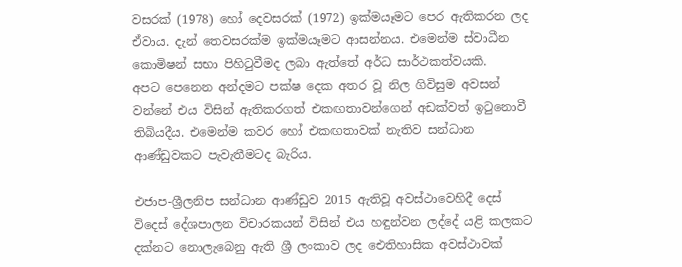වසරක් (1978) හෝ දෙවසරක් (1972) ඉක්මයෑමට පෙර ඇතිකරන ලද ඒවාය. දැන් තෙවසරක්ම ඉක්මයෑමට ආසන්නය. එමෙන්ම ස්වාධීන කොමිෂන් සභා පිහිටුවීමද ලබා ඇත්තේ අර්ධ සාර්ථකත්වයකි.
අපට පෙනෙන අන්දමට පක්ෂ දෙක අතර වූ නිල ගිවිසුම අවසන් වන්නේ එය විසින් ඇතිකරගත් එකඟතාවන්ගෙන් අඩක්වත් ඉටුනොවී තිබියදීය. එමෙන්ම කවර හෝ එකඟතාවක් නැතිව සන්ධාන ආණ්ඩුවකට පැවැතීමටද බැරිය.

එජාප-ශ්‍රීලනිප සන්ධාන ආණ්ඩුව 2015 ඇතිවූ අවස්ථාවෙහිදී දෙස් විදෙස් දේශපාලන විචාරකයන් විසින් එය හඳුන්වන ලද්දේ යළි කලකට දක්නට නොලැබෙනු ඇති ශ්‍රී ලංකාව ලද ඓතිහාසික අවස්ථාවක්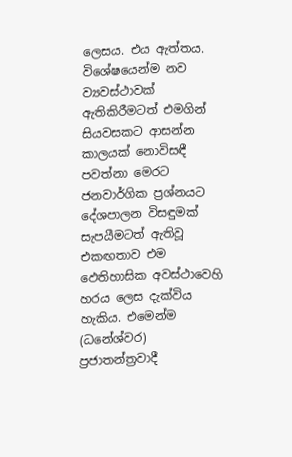ලෙසය. එය ඇත්තය. විශේෂයෙන්ම නව ව්‍යවස්ථාවක් ඇතිකිරීමටත් එමගින් සියවසකට ආසන්න කාලයක් නොවිසඳී පවත්නා මෙරට ජනවාර්ගික ප්‍රශ්නයට දේශපාලන විසඳුමක් සැපයීමටත් ඇතිවූ එකඟතාව එම ඵෙතිහාසික අවස්ථාවෙහි හරය ලෙස දැක්විය හැකිය. එමෙන්ම (ධනේශ්වර) ප්‍රජාතන්ත්‍රවාදී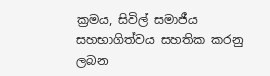ක්‍රමය, සිවිල් සමාජීය සහභාගිත්වය සහතික කරනු ලබන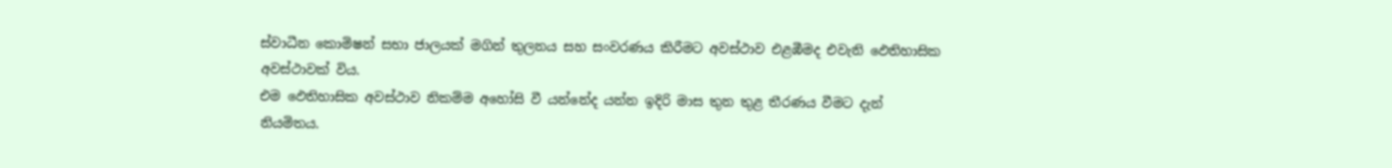ස්වාධීන කොමිෂන් සභා ජාලයක් මගින් තුලනය සහ සංවරණය කිරීමට අවස්ථාව එළඹීමද එවැනි ඵෙතිහාසික අවස්ථාවක් විය.
එම ඵෙතිහාසික අවස්ථාව නිකම්ම අහෝසි වී යන්නේද යන්න ඉදිරි මාස තුන තුළ තීරණය වීමට දැන් නියමිතය.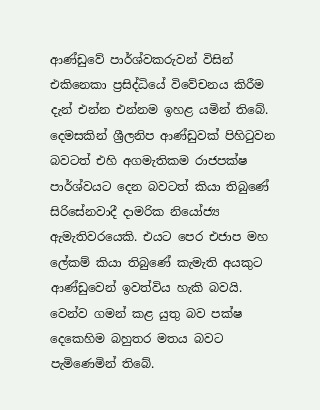ආණ්ඩුවේ පාර්ශ්වකරුවන් විසින් එකිනෙකා ප්‍රසිද්ධියේ විවේචනය කිරීම දැන් එන්න එන්නම ඉහළ යමින් තිබේ. දෙමසකින් ශ්‍රීලනිප ආණ්ඩුවක් පිහිටුවන බවටත් එහි අගමැතිකම රාජපක්ෂ පාර්ශ්වයට දෙන බවටත් කියා තිබුණේ සිරිසේනවාදී දාමරික නියෝජ්‍ය ඇමැතිවරයෙකි. එයට පෙර එජාප මහ ලේකම් කියා තිබුණේ කැමැති අයකුට ආණ්ඩුවෙන් ඉවත්විය හැකි බවයි. වෙන්ව ගමන් කළ යුතු බව පක්ෂ දෙකෙහිම බහුතර මතය බවට පැමිණෙමින් තිබේ.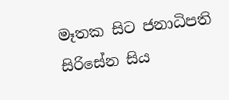මෑතක සිට ජනාධිපති සිරිසේන සිය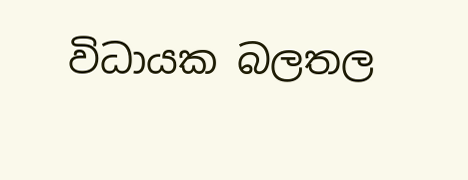විධායක බලතල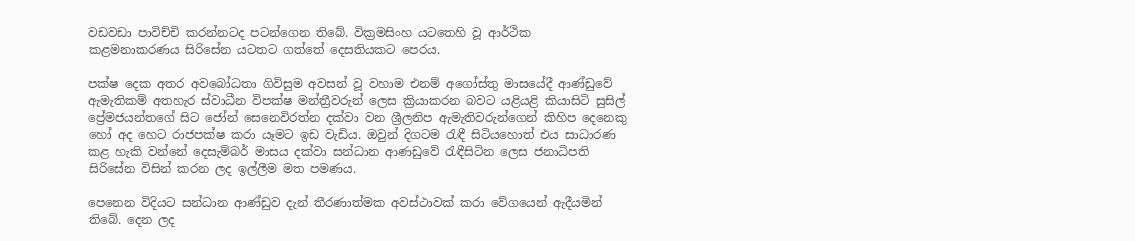වඩවඩා පාවිච්චි කරන්නටද පටන්ගෙන තිබේ. වික්‍රමසිංහ යටතෙහි වූ ආර්ථික කළමනාකරණය සිරිසේන යටතට ගත්තේ දෙසතියකට පෙරය.

පක්ෂ දෙක අතර අවබෝධතා ගිවිසුම අවසන් වූ වහාම එනම් අගෝස්තු මාසයේදී ආණ්ඩුවේ ඇමැතිකම් අතහැර ස්වාධීන විපක්ෂ මන්ත්‍රීවරුන් ලෙස ක්‍රියාකරන බවට යළියළි කියාසිටි සුසිල් ප්‍රේමජයන්තගේ සිට ජෝන් සෙනෙවිරත්න දක්වා වන ශ්‍රීලනිප ඇමැතිවරුන්ගෙන් කිහිප දෙනෙකු හෝ අද හෙට රාජපක්ෂ කරා යෑමට ඉඩ වැඩිය. ඔවුන් දිගටම රැඳී සිටියහොත් එය සාධාරණ කළ හැකි වන්නේ දෙසැම්බර් මාසය දක්වා සන්ධාන ආණඩුවේ රැඳීසිටින ලෙස ජනාධිපති සිරිසේන විසින් කරන ලද ඉල්ලීම මත පමණය.

පෙනෙන විදියට සන්ධාන ආණ්ඩුව දැන් තීරණාත්මක අවස්ථාවක් කරා වේගයෙන් ඇදීයමින් තිබේ. දෙන ලද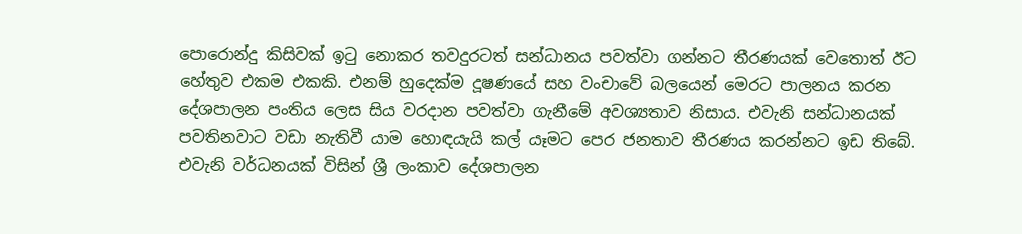පොරොන්දු කිසිවක් ඉටු නොකර තවදුරටත් සන්ධානය පවත්වා ගන්නට තීරණයක් වෙතොත් ඊට හේතුව එකම එකකි. එනම් හුදෙක්ම දූෂණයේ සහ වංචාවේ බලයෙන් මෙරට පාලනය කරන දේශපාලන පංතිය ලෙස සිය වරදාන පවත්වා ගැනීමේ අවශ්‍යතාව නිසාය. එවැනි සන්ධානයක් පවතිනවාට වඩා නැතිවී යාම හොඳයැයි කල් යෑමට පෙර ජනතාව තීරණය කරන්නට ඉඩ තිබේ.
එවැනි වර්ධනයක් විසින් ශ්‍රී ලංකාව දේශපාලන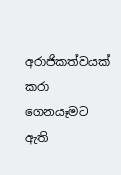අරාජිකත්වයක් කරා ගෙනයෑමට ඇති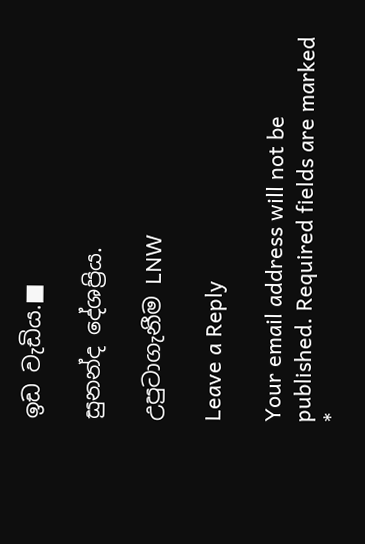ඉඩ වැඩිය.■

සුනන්ද දේශප්‍රිය.

උපුටාගැනීම LNW

Leave a Reply

Your email address will not be published. Required fields are marked *